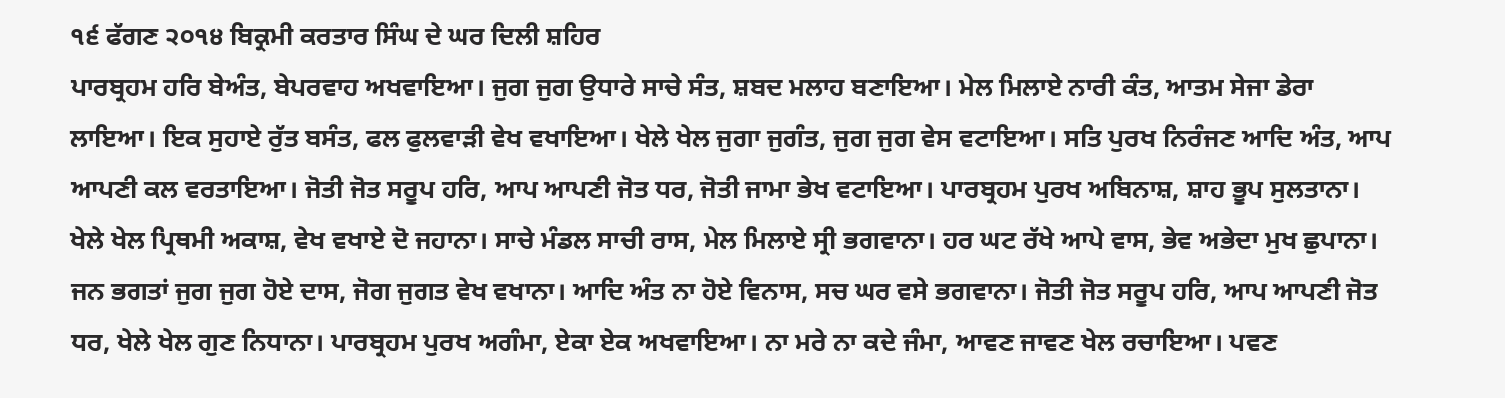੧੬ ਫੱਗਣ ੨੦੧੪ ਬਿਕ੍ਰਮੀ ਕਰਤਾਰ ਸਿੰਘ ਦੇ ਘਰ ਦਿਲੀ ਸ਼ਹਿਰ
ਪਾਰਬ੍ਰਹਮ ਹਰਿ ਬੇਅੰਤ, ਬੇਪਰਵਾਹ ਅਖਵਾਇਆ। ਜੁਗ ਜੁਗ ਉਧਾਰੇ ਸਾਚੇ ਸੰਤ, ਸ਼ਬਦ ਮਲਾਹ ਬਣਾਇਆ। ਮੇਲ ਮਿਲਾਏ ਨਾਰੀ ਕੰਤ, ਆਤਮ ਸੇਜਾ ਡੇਰਾ ਲਾਇਆ। ਇਕ ਸੁਹਾਏ ਰੁੱਤ ਬਸੰਤ, ਫਲ ਫੁਲਵਾੜੀ ਵੇਖ ਵਖਾਇਆ। ਖੇਲੇ ਖੇਲ ਜੁਗਾ ਜੁਗੰਤ, ਜੁਗ ਜੁਗ ਵੇਸ ਵਟਾਇਆ। ਸਤਿ ਪੁਰਖ ਨਿਰੰਜਣ ਆਦਿ ਅੰਤ, ਆਪ ਆਪਣੀ ਕਲ ਵਰਤਾਇਆ। ਜੋਤੀ ਜੋਤ ਸਰੂਪ ਹਰਿ, ਆਪ ਆਪਣੀ ਜੋਤ ਧਰ, ਜੋਤੀ ਜਾਮਾ ਭੇਖ ਵਟਾਇਆ। ਪਾਰਬ੍ਰਹਮ ਪੁਰਖ ਅਬਿਨਾਸ਼, ਸ਼ਾਹ ਭੂਪ ਸੁਲਤਾਨਾ। ਖੇਲੇ ਖੇਲ ਪ੍ਰਿਥਮੀ ਅਕਾਸ਼, ਵੇਖ ਵਖਾਏ ਦੋ ਜਹਾਨਾ। ਸਾਚੇ ਮੰਡਲ ਸਾਚੀ ਰਾਸ, ਮੇਲ ਮਿਲਾਏ ਸ੍ਰੀ ਭਗਵਾਨਾ। ਹਰ ਘਟ ਰੱਖੇ ਆਪੇ ਵਾਸ, ਭੇਵ ਅਭੇਦਾ ਮੁਖ ਛੁਪਾਨਾ। ਜਨ ਭਗਤਾਂ ਜੁਗ ਜੁਗ ਹੋਏ ਦਾਸ, ਜੋਗ ਜੁਗਤ ਵੇਖ ਵਖਾਨਾ। ਆਦਿ ਅੰਤ ਨਾ ਹੋਏ ਵਿਨਾਸ, ਸਚ ਘਰ ਵਸੇ ਭਗਵਾਨਾ। ਜੋਤੀ ਜੋਤ ਸਰੂਪ ਹਰਿ, ਆਪ ਆਪਣੀ ਜੋਤ ਧਰ, ਖੇਲੇ ਖੇਲ ਗੁਣ ਨਿਧਾਨਾ। ਪਾਰਬ੍ਰਹਮ ਪੁਰਖ ਅਗੰਮਾ, ਏਕਾ ਏਕ ਅਖਵਾਇਆ। ਨਾ ਮਰੇ ਨਾ ਕਦੇ ਜੰਮਾ, ਆਵਣ ਜਾਵਣ ਖੇਲ ਰਚਾਇਆ। ਪਵਣ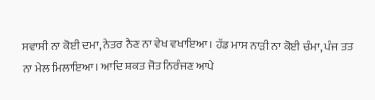ਸਵਾਸੀ ਨਾ ਕੋਈ ਦਮਾ, ਨੇਤਰ ਨੈਣ ਨਾ ਵੇਖ ਵਖਾਇਆ। ਹੱਡ ਮਾਸ ਨਾੜੀ ਨਾ ਕੋਈ ਚੰਮਾ, ਪੰਜ ਤਤ ਨਾ ਮੇਲ ਮਿਲਾਇਆ। ਆਦਿ ਸ਼ਕਤ ਜੋਤ ਨਿਰੰਜਣ ਆਪੇ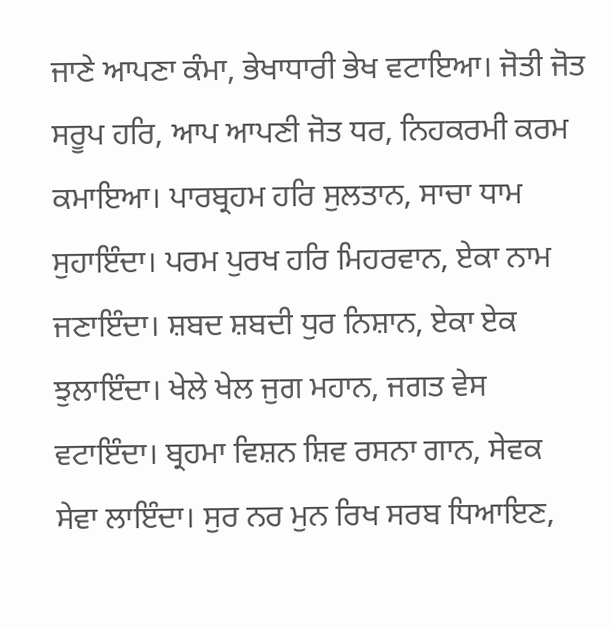ਜਾਣੇ ਆਪਣਾ ਕੰਮਾ, ਭੇਖਾਧਾਰੀ ਭੇਖ ਵਟਾਇਆ। ਜੋਤੀ ਜੋਤ ਸਰੂਪ ਹਰਿ, ਆਪ ਆਪਣੀ ਜੋਤ ਧਰ, ਨਿਹਕਰਮੀ ਕਰਮ ਕਮਾਇਆ। ਪਾਰਬ੍ਰਹਮ ਹਰਿ ਸੁਲਤਾਨ, ਸਾਚਾ ਧਾਮ ਸੁਹਾਇੰਦਾ। ਪਰਮ ਪੁਰਖ ਹਰਿ ਮਿਹਰਵਾਨ, ਏਕਾ ਨਾਮ ਜਣਾਇੰਦਾ। ਸ਼ਬਦ ਸ਼ਬਦੀ ਧੁਰ ਨਿਸ਼ਾਨ, ਏਕਾ ਏਕ ਝੁਲਾਇੰਦਾ। ਖੇਲੇ ਖੇਲ ਜੁਗ ਮਹਾਨ, ਜਗਤ ਵੇਸ ਵਟਾਇੰਦਾ। ਬ੍ਰਹਮਾ ਵਿਸ਼ਨ ਸ਼ਿਵ ਰਸਨਾ ਗਾਨ, ਸੇਵਕ ਸੇਵਾ ਲਾਇੰਦਾ। ਸੁਰ ਨਰ ਮੁਨ ਰਿਖ ਸਰਬ ਧਿਆਇਣ,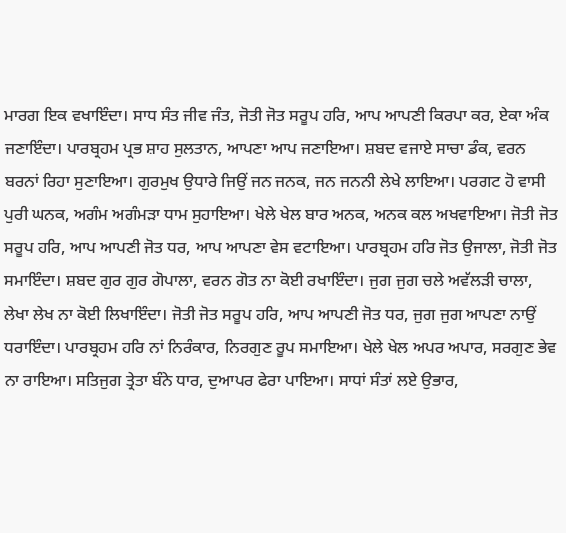ਮਾਰਗ ਇਕ ਵਖਾਇੰਦਾ। ਸਾਧ ਸੰਤ ਜੀਵ ਜੰਤ, ਜੋਤੀ ਜੋਤ ਸਰੂਪ ਹਰਿ, ਆਪ ਆਪਣੀ ਕਿਰਪਾ ਕਰ, ਏਕਾ ਅੰਕ ਜਣਾਇੰਦਾ। ਪਾਰਬ੍ਰਹਮ ਪ੍ਰਭ ਸ਼ਾਹ ਸੁਲਤਾਨ, ਆਪਣਾ ਆਪ ਜਣਾਇਆ। ਸ਼ਬਦ ਵਜਾਏ ਸਾਚਾ ਡੰਕ, ਵਰਨ ਬਰਨਾਂ ਰਿਹਾ ਸੁਣਾਇਆ। ਗੁਰਮੁਖ ਉਧਾਰੇ ਜਿਉਂ ਜਨ ਜਨਕ, ਜਨ ਜਨਨੀ ਲੇਖੇ ਲਾਇਆ। ਪਰਗਟ ਹੋ ਵਾਸੀ ਪੁਰੀ ਘਨਕ, ਅਗੰਮ ਅਗੰਮੜਾ ਧਾਮ ਸੁਹਾਇਆ। ਖੇਲੇ ਖੇਲ ਬਾਰ ਅਨਕ, ਅਨਕ ਕਲ ਅਖਵਾਇਆ। ਜੋਤੀ ਜੋਤ ਸਰੂਪ ਹਰਿ, ਆਪ ਆਪਣੀ ਜੋਤ ਧਰ, ਆਪ ਆਪਣਾ ਵੇਸ ਵਟਾਇਆ। ਪਾਰਬ੍ਰਹਮ ਹਰਿ ਜੋਤ ਉਜਾਲਾ, ਜੋਤੀ ਜੋਤ ਸਮਾਇੰਦਾ। ਸ਼ਬਦ ਗੁਰ ਗੁਰ ਗੋਪਾਲਾ, ਵਰਨ ਗੋਤ ਨਾ ਕੋਈ ਰਖਾਇੰਦਾ। ਜੁਗ ਜੁਗ ਚਲੇ ਅਵੱਲੜੀ ਚਾਲਾ, ਲੇਖਾ ਲੇਖ ਨਾ ਕੋਈ ਲਿਖਾਇੰਦਾ। ਜੋਤੀ ਜੋਤ ਸਰੂਪ ਹਰਿ, ਆਪ ਆਪਣੀ ਜੋਤ ਧਰ, ਜੁਗ ਜੁਗ ਆਪਣਾ ਨਾਉਂ ਧਰਾਇੰਦਾ। ਪਾਰਬ੍ਰਹਮ ਹਰਿ ਨਾਂ ਨਿਰੰਕਾਰ, ਨਿਰਗੁਣ ਰੂਪ ਸਮਾਇਆ। ਖੇਲੇ ਖੇਲ ਅਪਰ ਅਪਾਰ, ਸਰਗੁਣ ਭੇਵ ਨਾ ਰਾਇਆ। ਸਤਿਜੁਗ ਤ੍ਰੇਤਾ ਬੰਨੇ ਧਾਰ, ਦੁਆਪਰ ਫੇਰਾ ਪਾਇਆ। ਸਾਧਾਂ ਸੰਤਾਂ ਲਏ ਉਭਾਰ,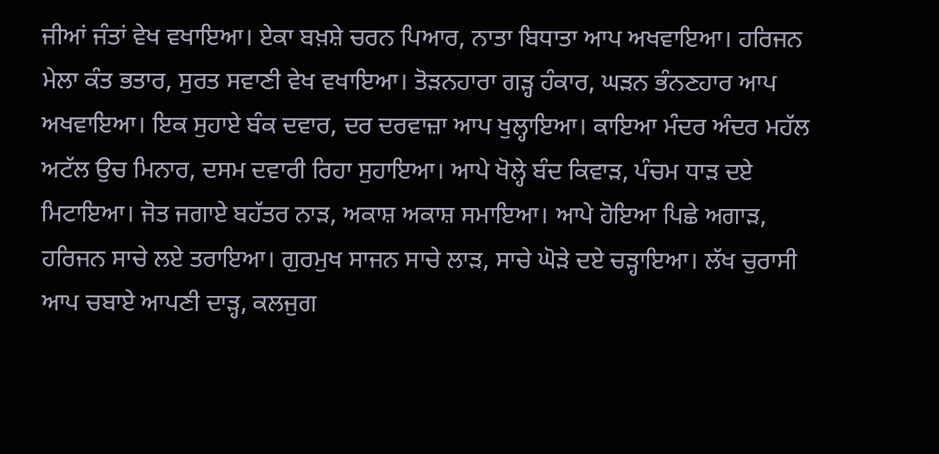ਜੀਆਂ ਜੰਤਾਂ ਵੇਖ ਵਖਾਇਆ। ਏਕਾ ਬਖ਼ਸ਼ੇ ਚਰਨ ਪਿਆਰ, ਨਾਤਾ ਬਿਧਾਤਾ ਆਪ ਅਖਵਾਇਆ। ਹਰਿਜਨ ਮੇਲਾ ਕੰਤ ਭਤਾਰ, ਸੁਰਤ ਸਵਾਣੀ ਵੇਖ ਵਖਾਇਆ। ਤੋੜਨਹਾਰਾ ਗੜ੍ਹ ਹੰਕਾਰ, ਘੜਨ ਭੰਨਣਹਾਰ ਆਪ ਅਖਵਾਇਆ। ਇਕ ਸੁਹਾਏ ਬੰਕ ਦਵਾਰ, ਦਰ ਦਰਵਾਜ਼ਾ ਆਪ ਖੁਲ੍ਹਾਇਆ। ਕਾਇਆ ਮੰਦਰ ਅੰਦਰ ਮਹੱਲ ਅਟੱਲ ਉਚ ਮਿਨਾਰ, ਦਸਮ ਦਵਾਰੀ ਰਿਹਾ ਸੁਹਾਇਆ। ਆਪੇ ਖੋਲ੍ਹੇ ਬੰਦ ਕਿਵਾੜ, ਪੰਚਮ ਧਾੜ ਦਏ ਮਿਟਾਇਆ। ਜੋਤ ਜਗਾਏ ਬਹੱਤਰ ਨਾੜ, ਅਕਾਸ਼ ਅਕਾਸ਼ ਸਮਾਇਆ। ਆਪੇ ਹੋਇਆ ਪਿਛੇ ਅਗਾੜ, ਹਰਿਜਨ ਸਾਚੇ ਲਏ ਤਰਾਇਆ। ਗੁਰਮੁਖ ਸਾਜਨ ਸਾਚੇ ਲਾੜ, ਸਾਚੇ ਘੋੜੇ ਦਏ ਚੜ੍ਹਾਇਆ। ਲੱਖ ਚੁਰਾਸੀ ਆਪ ਚਬਾਏ ਆਪਣੀ ਦਾੜ੍ਹ, ਕਲਜੁਗ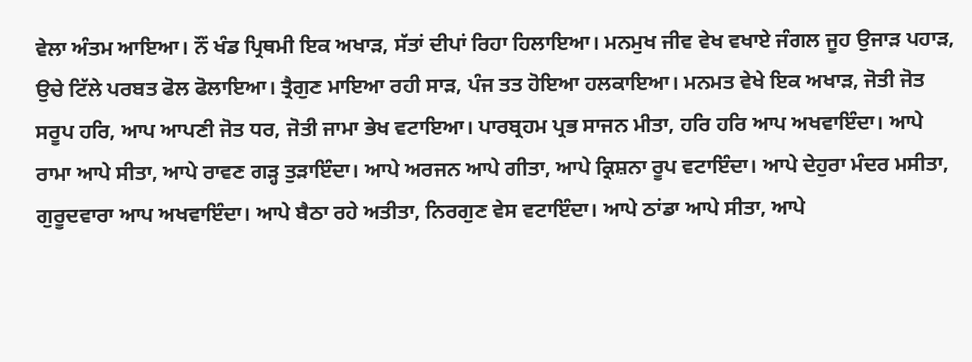ਵੇਲਾ ਅੰਤਮ ਆਇਆ। ਨੌਂ ਖੰਡ ਪ੍ਰਿਥਮੀ ਇਕ ਅਖਾੜ, ਸੱਤਾਂ ਦੀਪਾਂ ਰਿਹਾ ਹਿਲਾਇਆ। ਮਨਮੁਖ ਜੀਵ ਵੇਖ ਵਖਾਏ ਜੰਗਲ ਜੂਹ ਉਜਾੜ ਪਹਾੜ, ਉਚੇ ਟਿੱਲੇ ਪਰਬਤ ਫੋਲ ਫੋਲਾਇਆ। ਤ੍ਰੈਗੁਣ ਮਾਇਆ ਰਹੀ ਸਾੜ, ਪੰਜ ਤਤ ਹੋਇਆ ਹਲਕਾਇਆ। ਮਨਮਤ ਵੇਖੇ ਇਕ ਅਖਾੜ, ਜੋਤੀ ਜੋਤ ਸਰੂਪ ਹਰਿ, ਆਪ ਆਪਣੀ ਜੋਤ ਧਰ, ਜੋਤੀ ਜਾਮਾ ਭੇਖ ਵਟਾਇਆ। ਪਾਰਬ੍ਰਹਮ ਪ੍ਰਭ ਸਾਜਨ ਮੀਤਾ, ਹਰਿ ਹਰਿ ਆਪ ਅਖਵਾਇੰਦਾ। ਆਪੇ ਰਾਮਾ ਆਪੇ ਸੀਤਾ, ਆਪੇ ਰਾਵਣ ਗੜ੍ਹ ਤੁੜਾਇੰਦਾ। ਆਪੇ ਅਰਜਨ ਆਪੇ ਗੀਤਾ, ਆਪੇ ਕ੍ਰਿਸ਼ਨਾ ਰੂਪ ਵਟਾਇੰਦਾ। ਆਪੇ ਦੇਹੁਰਾ ਮੰਦਰ ਮਸੀਤਾ, ਗੁਰੂਦਵਾਰਾ ਆਪ ਅਖਵਾਇੰਦਾ। ਆਪੇ ਬੈਠਾ ਰਹੇ ਅਤੀਤਾ, ਨਿਰਗੁਣ ਵੇਸ ਵਟਾਇੰਦਾ। ਆਪੇ ਠਾਂਡਾ ਆਪੇ ਸੀਤਾ, ਆਪੇ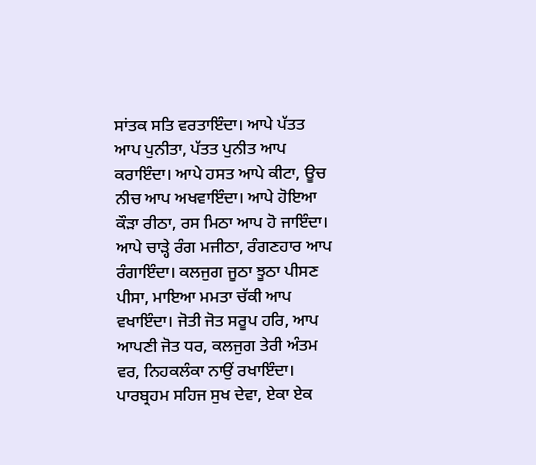ਸਾਂਤਕ ਸਤਿ ਵਰਤਾਇੰਦਾ। ਆਪੇ ਪੱਤਤ ਆਪ ਪੁਨੀਤਾ, ਪੱਤਤ ਪੁਨੀਤ ਆਪ ਕਰਾਇੰਦਾ। ਆਪੇ ਹਸਤ ਆਪੇ ਕੀਟਾ, ਊਚ ਨੀਚ ਆਪ ਅਖਵਾਇੰਦਾ। ਆਪੇ ਹੋਇਆ ਕੌੜਾ ਰੀਠਾ, ਰਸ ਮਿਠਾ ਆਪ ਹੋ ਜਾਇੰਦਾ। ਆਪੇ ਚਾੜ੍ਹੇ ਰੰਗ ਮਜੀਠਾ, ਰੰਗਣਹਾਰ ਆਪ ਰੰਗਾਇੰਦਾ। ਕਲਜੁਗ ਜੂਠਾ ਝੂਠਾ ਪੀਸਣ ਪੀਸਾ, ਮਾਇਆ ਮਮਤਾ ਚੱਕੀ ਆਪ ਵਖਾਇੰਦਾ। ਜੋਤੀ ਜੋਤ ਸਰੂਪ ਹਰਿ, ਆਪ ਆਪਣੀ ਜੋਤ ਧਰ, ਕਲਜੁਗ ਤੇਰੀ ਅੰਤਮ ਵਰ, ਨਿਹਕਲੰਕਾ ਨਾਉਂ ਰਖਾਇੰਦਾ। ਪਾਰਬ੍ਰਹਮ ਸਹਿਜ ਸੁਖ ਦੇਵਾ, ਏਕਾ ਏਕ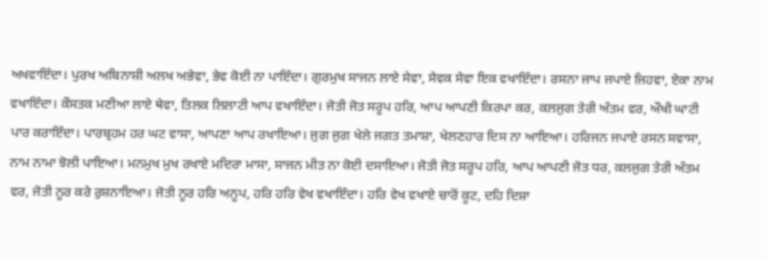ਅਖਵਾਇੰਦਾ। ਪੁਰਖ ਅਬਿਨਾਸ਼ੀ ਅਲਖ ਅਭੇਵਾ, ਭੇਵ ਕੋਈ ਨਾ ਪਾਇੰਦਾ। ਗੁਰਮੁਖ ਸਾਜਨ ਲਾਏ ਸੇਵਾ, ਸੇਵਕ ਸੇਵਾ ਇਕ ਵਖਾਇੰਦਾ। ਰਸਨਾ ਜਾਪ ਜਪਾਏ ਜਿਹਵਾ, ਏਕਾ ਨਾਮ ਵਖਾਇੰਦਾ। ਕੌਸਤਕ ਮਣੀਆ ਲਾਏ ਥੇਵਾ, ਤਿਲਕ ਲਿਲਾਟੀ ਆਪ ਵਖਾਇੰਦਾ। ਜੋਤੀ ਜੋਤ ਸਰੂਪ ਹਰਿ, ਆਪ ਆਪਣੀ ਕਿਰਪਾ ਕਰ, ਕਲਜੁਗ ਤੇਰੀ ਅੰਤਮ ਵਰ, ਔਖੀ ਘਾਟੀ ਪਾਰ ਕਰਾਇੰਦਾ। ਪਾਰਬ੍ਰਹਮ ਹਰ ਘਟ ਵਾਸਾ, ਆਪਣਾ ਆਪ ਰਖਾਇਆ। ਜੁਗ ਜੁਗ ਖੇਲੇ ਜਗਤ ਤਮਾਸ਼ਾ, ਖੇਲਣਹਾਰ ਦਿਸ ਨਾ ਆਇਆ। ਹਰਿਜਨ ਜਪਾਏ ਰਸਨ ਸਵਾਸਾ, ਨਾਮ ਨਾਮਾ ਝੋਲੀ ਪਾਇਆ। ਮਨਮੁਖ ਮੁਖ ਰਖਾਏ ਮਦਿਰਾ ਮਾਸਾ, ਸਾਜਨ ਮੀਤ ਨਾ ਕੋਈ ਦਸਾਇਆ। ਜੋਤੀ ਜੋਤ ਸਰੂਪ ਹਰਿ, ਆਪ ਆਪਣੀ ਜੋਤ ਧਰ, ਕਲਜੁਗ ਤੇਰੀ ਅੰਤਮ ਵਰ, ਜੋਤੀ ਨੂਰ ਕਰੇ ਰੁਸ਼ਨਾਇਆ। ਜੋਤੀ ਨੂਰ ਹਰਿ ਅਨੂਪ, ਹਰਿ ਹਰਿ ਵੇਖ ਵਖਾਇੰਦਾ। ਹਰਿ ਵੇਖ ਵਖਾਏ ਚਾਰੋਂ ਕੂਟ, ਦਹਿ ਦਿਸ਼ਾ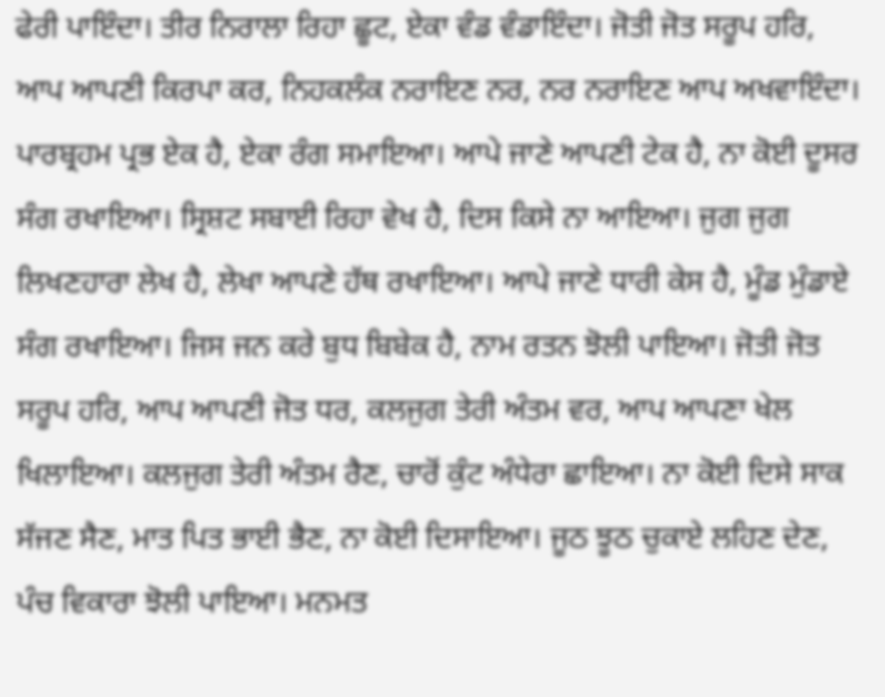ਫੇਰੀ ਪਾਇੰਦਾ। ਤੀਰ ਨਿਰਾਲਾ ਰਿਹਾ ਛੂਟ, ਏਕਾ ਵੰਡ ਵੰਡਾਇੰਦਾ। ਜੋਤੀ ਜੋਤ ਸਰੂਪ ਹਰਿ, ਆਪ ਆਪਣੀ ਕਿਰਪਾ ਕਰ, ਨਿਹਕਲੰਕ ਨਰਾਇਣ ਨਰ, ਨਰ ਨਰਾਇਣ ਆਪ ਅਖਵਾਇੰਦਾ। ਪਾਰਬ੍ਰਹਮ ਪ੍ਰਭ ਏਕ ਹੈ, ਏਕਾ ਰੰਗ ਸਮਾਇਆ। ਆਪੇ ਜਾਣੇ ਆਪਣੀ ਟੇਕ ਹੈ, ਨਾ ਕੋਈ ਦੂਸਰ ਸੰਗ ਰਖਾਇਆ। ਸ੍ਰਿਸ਼ਟ ਸਬਾਈ ਰਿਹਾ ਵੇਖ ਹੈ, ਦਿਸ ਕਿਸੇ ਨਾ ਆਇਆ। ਜੁਗ ਜੁਗ ਲਿਖਣਹਾਰਾ ਲੇਖ ਹੈ, ਲੇਖਾ ਆਪਣੇ ਹੱਥ ਰਖਾਇਆ। ਆਪੇ ਜਾਣੇ ਧਾਰੀ ਕੇਸ ਹੈ, ਮੂੰਡ ਮੁੰਡਾਏ ਸੰਗ ਰਖਾਇਆ। ਜਿਸ ਜਨ ਕਰੇ ਬੁਧ ਬਿਬੇਕ ਹੈ, ਨਾਮ ਰਤਨ ਝੋਲੀ ਪਾਇਆ। ਜੋਤੀ ਜੋਤ ਸਰੂਪ ਹਰਿ, ਆਪ ਆਪਣੀ ਜੋਤ ਧਰ, ਕਲਜੁਗ ਤੇਰੀ ਅੰਤਮ ਵਰ, ਆਪ ਆਪਣਾ ਖੇਲ ਖਿਲਾਇਆ। ਕਲਜੁਗ ਤੇਰੀ ਅੰਤਮ ਰੈਣ, ਚਾਰੋਂ ਕੁੰਟ ਅੰਧੇਰਾ ਛਾਇਆ। ਨਾ ਕੋਈ ਦਿਸੇ ਸਾਕ ਸੱਜਣ ਸੈਣ, ਮਾਤ ਪਿਤ ਭਾਈ ਭੈਣ, ਨਾ ਕੋਈ ਦਿਸਾਇਆ। ਜੂਠ ਝੂਠ ਚੁਕਾਏ ਲਹਿਣ ਦੇਣ, ਪੰਚ ਵਿਕਾਰਾ ਝੋਲੀ ਪਾਇਆ। ਮਨਮਤ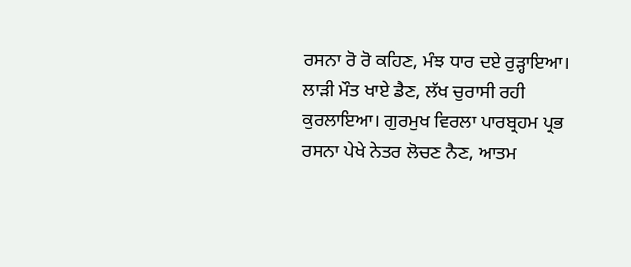ਰਸਨਾ ਰੋ ਰੋ ਕਹਿਣ, ਮੰਝ ਧਾਰ ਦਏ ਰੁੜ੍ਹਾਇਆ। ਲਾੜੀ ਮੌਤ ਖਾਏ ਡੈਣ, ਲੱਖ ਚੁਰਾਸੀ ਰਹੀ ਕੁਰਲਾਇਆ। ਗੁਰਮੁਖ ਵਿਰਲਾ ਪਾਰਬ੍ਰਹਮ ਪ੍ਰਭ ਰਸਨਾ ਪੇਖੇ ਨੇਤਰ ਲੋਚਣ ਨੈਣ, ਆਤਮ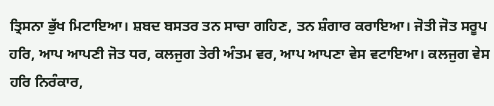ਤ੍ਰਿਸਨਾ ਭੁੱਖ ਮਿਟਾਇਆ। ਸ਼ਬਦ ਬਸਤਰ ਤਨ ਸਾਚਾ ਗਹਿਣ, ਤਨ ਸ਼ੰਗਾਰ ਕਰਾਇਆ। ਜੋਤੀ ਜੋਤ ਸਰੂਪ ਹਰਿ, ਆਪ ਆਪਣੀ ਜੋਤ ਧਰ, ਕਲਜੁਗ ਤੇਰੀ ਅੰਤਮ ਵਰ, ਆਪ ਆਪਣਾ ਵੇਸ ਵਟਾਇਆ। ਕਲਜੁਗ ਵੇਸ ਹਰਿ ਨਿਰੰਕਾਰ,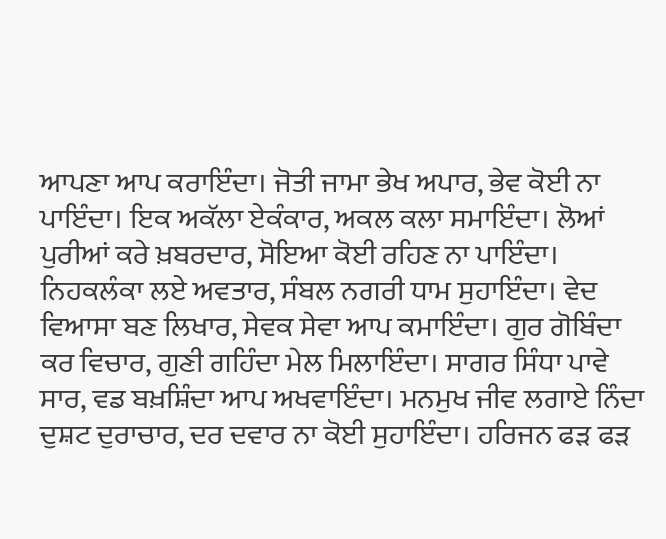ਆਪਣਾ ਆਪ ਕਰਾਇੰਦਾ। ਜੋਤੀ ਜਾਮਾ ਭੇਖ ਅਪਾਰ, ਭੇਵ ਕੋਈ ਨਾ ਪਾਇੰਦਾ। ਇਕ ਅਕੱਲਾ ਏਕੰਕਾਰ, ਅਕਲ ਕਲਾ ਸਮਾਇੰਦਾ। ਲੋਆਂ ਪੁਰੀਆਂ ਕਰੇ ਖ਼ਬਰਦਾਰ, ਸੋਇਆ ਕੋਈ ਰਹਿਣ ਨਾ ਪਾਇੰਦਾ। ਨਿਹਕਲੰਕਾ ਲਏ ਅਵਤਾਰ, ਸੰਬਲ ਨਗਰੀ ਧਾਮ ਸੁਹਾਇੰਦਾ। ਵੇਦ ਵਿਆਸਾ ਬਣ ਲਿਖਾਰ, ਸੇਵਕ ਸੇਵਾ ਆਪ ਕਮਾਇੰਦਾ। ਗੁਰ ਗੋਬਿੰਦਾ ਕਰ ਵਿਚਾਰ, ਗੁਣੀ ਗਹਿੰਦਾ ਮੇਲ ਮਿਲਾਇੰਦਾ। ਸਾਗਰ ਸਿੰਧਾ ਪਾਵੇ ਸਾਰ, ਵਡ ਬਖ਼ਸ਼ਿੰਦਾ ਆਪ ਅਖਵਾਇੰਦਾ। ਮਨਮੁਖ ਜੀਵ ਲਗਾਏ ਨਿੰਦਾ ਦੁਸ਼ਟ ਦੁਰਾਚਾਰ, ਦਰ ਦਵਾਰ ਨਾ ਕੋਈ ਸੁਹਾਇੰਦਾ। ਹਰਿਜਨ ਫੜ ਫੜ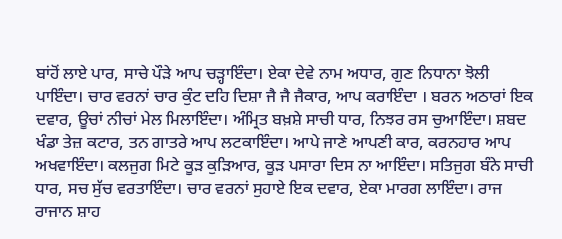ਬਾਂਹੋਂ ਲਾਏ ਪਾਰ, ਸਾਚੇ ਪੌੜੇ ਆਪ ਚੜ੍ਹਾਇੰਦਾ। ਏਕਾ ਦੇਵੇ ਨਾਮ ਅਧਾਰ, ਗੁਣ ਨਿਧਾਨਾ ਝੋਲੀ ਪਾਇੰਦਾ। ਚਾਰ ਵਰਨਾਂ ਚਾਰ ਕੁੰਟ ਦਹਿ ਦਿਸ਼ਾ ਜੈ ਜੈ ਜੈਕਾਰ, ਆਪ ਕਰਾਇੰਦਾ । ਬਰਨ ਅਠਾਰਾਂ ਇਕ ਦਵਾਰ, ਊਚਾਂ ਨੀਚਾਂ ਮੇਲ ਮਿਲਾਇੰਦਾ। ਅੰਮ੍ਰਿਤ ਬਖ਼ਸ਼ੇ ਸਾਚੀ ਧਾਰ, ਨਿਝਰ ਰਸ ਚੁਆਇੰਦਾ। ਸ਼ਬਦ ਖੰਡਾ ਤੇਜ਼ ਕਟਾਰ, ਤਨ ਗਾਤਰੇ ਆਪ ਲਟਕਾਇੰਦਾ। ਆਪੇ ਜਾਣੇ ਆਪਣੀ ਕਾਰ, ਕਰਨਹਾਰ ਆਪ ਅਖਵਾਇੰਦਾ। ਕਲਜੁਗ ਮਿਟੇ ਕੂੜ ਕੁੜਿਆਰ, ਕੂੜ ਪਸਾਰਾ ਦਿਸ ਨਾ ਆਇੰਦਾ। ਸਤਿਜੁਗ ਬੰਨੇ ਸਾਚੀ ਧਾਰ, ਸਚ ਸੁੱਚ ਵਰਤਾਇੰਦਾ। ਚਾਰ ਵਰਨਾਂ ਸੁਹਾਏ ਇਕ ਦਵਾਰ, ਏਕਾ ਮਾਰਗ ਲਾਇੰਦਾ। ਰਾਜ ਰਾਜਾਨ ਸ਼ਾਹ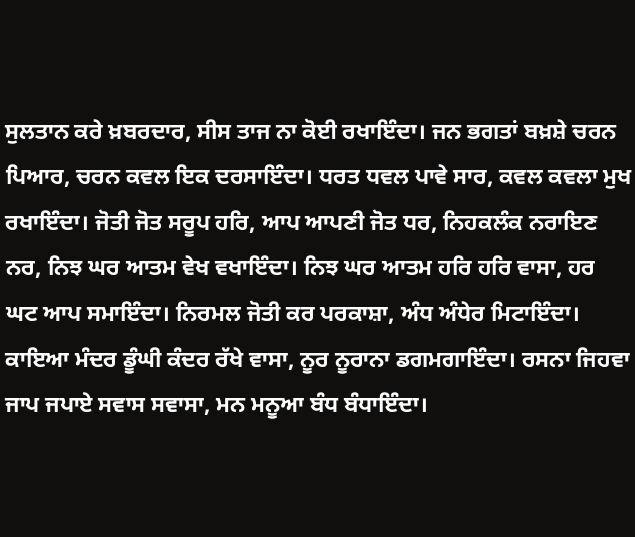ਸੁਲਤਾਨ ਕਰੇ ਖ਼ਬਰਦਾਰ, ਸੀਸ ਤਾਜ ਨਾ ਕੋਈ ਰਖਾਇੰਦਾ। ਜਨ ਭਗਤਾਂ ਬਖ਼ਸ਼ੇ ਚਰਨ ਪਿਆਰ, ਚਰਨ ਕਵਲ ਇਕ ਦਰਸਾਇੰਦਾ। ਧਰਤ ਧਵਲ ਪਾਵੇ ਸਾਰ, ਕਵਲ ਕਵਲਾ ਮੁਖ ਰਖਾਇੰਦਾ। ਜੋਤੀ ਜੋਤ ਸਰੂਪ ਹਰਿ, ਆਪ ਆਪਣੀ ਜੋਤ ਧਰ, ਨਿਹਕਲੰਕ ਨਰਾਇਣ ਨਰ, ਨਿਝ ਘਰ ਆਤਮ ਵੇਖ ਵਖਾਇੰਦਾ। ਨਿਝ ਘਰ ਆਤਮ ਹਰਿ ਹਰਿ ਵਾਸਾ, ਹਰ ਘਟ ਆਪ ਸਮਾਇੰਦਾ। ਨਿਰਮਲ ਜੋਤੀ ਕਰ ਪਰਕਾਸ਼ਾ, ਅੰਧ ਅੰਧੇਰ ਮਿਟਾਇੰਦਾ। ਕਾਇਆ ਮੰਦਰ ਡੂੰਘੀ ਕੰਦਰ ਰੱਖੇ ਵਾਸਾ, ਨੂਰ ਨੂਰਾਨਾ ਡਗਮਗਾਇੰਦਾ। ਰਸਨਾ ਜਿਹਵਾ ਜਾਪ ਜਪਾਏ ਸਵਾਸ ਸਵਾਸਾ, ਮਨ ਮਨੂਆ ਬੰਧ ਬੰਧਾਇੰਦਾ।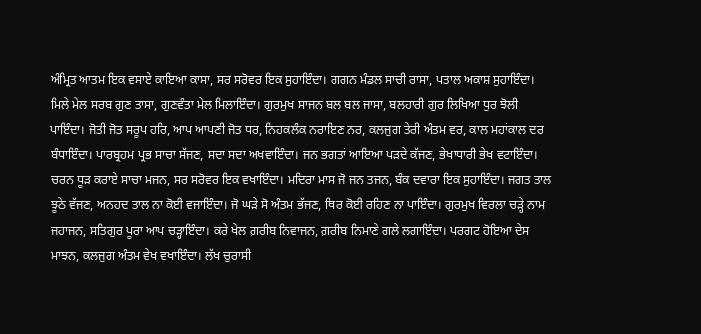ਅੰਮ੍ਰਿਤ ਆਤਮ ਇਕ ਵਸਾਏ ਕਾਇਆ ਕਾਸਾ, ਸਰ ਸਰੋਵਰ ਇਕ ਸੁਹਾਇੰਦਾ। ਗਗਨ ਮੰਡਲ ਸਾਚੀ ਰਾਸਾ, ਪਤਾਲ ਅਕਾਸ਼ ਸੁਹਾਇੰਦਾ। ਮਿਲੇ ਮੇਲ ਸਰਬ ਗੁਣ ਤਾਸਾ, ਗੁਣਵੰਤਾ ਮੇਲ ਮਿਲਾਇੰਦਾ। ਗੁਰਮੁਖ ਸਾਜਨ ਬਲ ਬਲ ਜਾਸਾ, ਬਲਹਾਰੀ ਗੁਰ ਲਿਖਿਆ ਧੁਰ ਝੋਲੀ ਪਾਇੰਦਾ। ਜੋਤੀ ਜੋਤ ਸਰੂਪ ਹਰਿ, ਆਪ ਆਪਣੀ ਜੋਤ ਧਰ, ਨਿਹਕਲੰਕ ਨਰਾਇਣ ਨਰ, ਕਲਜੁਗ ਤੇਰੀ ਅੰਤਮ ਵਰ, ਕਾਲ ਮਹਾਂਕਾਲ ਦਰ ਬੰਧਾਇੰਦਾ। ਪਾਰਬ੍ਰਹਮ ਪ੍ਰਭ ਸਾਚਾ ਸੱਜਣ, ਸਦਾ ਸਦਾ ਅਖਵਾਇੰਦਾ। ਜਨ ਭਗਤਾਂ ਆਇਆ ਪੜਦੇ ਕੱਜਣ, ਭੇਖਾਧਾਰੀ ਭੇਖ ਵਟਾਇੰਦਾ। ਚਰਨ ਧੂੜ ਕਰਾਏ ਸਾਚਾ ਮਜਨ, ਸਰ ਸਰੋਵਰ ਇਕ ਵਖਾਇੰਦਾ। ਮਦਿਰਾ ਮਾਸ ਜੋ ਜਨ ਤਜਨ, ਬੰਕ ਦਵਾਰਾ ਇਕ ਸੁਹਾਇੰਦਾ। ਜਗਤ ਤਾਲ ਝੂਠੇ ਵੱਜਣ, ਅਨਹਦ ਤਾਲ ਨਾ ਕੋਈ ਵਜਾਇੰਦਾ। ਜੋ ਘੜੇ ਸੋ ਅੰਤਮ ਭੱਜਣ, ਥਿਰ ਕੋਈ ਰਹਿਣ ਨਾ ਪਾਇੰਦਾ। ਗੁਰਮੁਖ ਵਿਰਲਾ ਚੜ੍ਹੇ ਨਾਮ ਜਹਾਜਨ, ਸਤਿਗੁਰ ਪੂਰਾ ਆਪ ਚੜ੍ਹਾਇੰਦਾ। ਕਰੇ ਖੇਲ ਗ਼ਰੀਬ ਨਿਵਾਜਨ, ਗ਼ਰੀਬ ਨਿਮਾਣੇ ਗਲੇ ਲਗਾਇੰਦਾ। ਪਰਗਟ ਹੋਇਆ ਦੇਸ ਮਾਝਨ, ਕਲਜੁਗ ਅੰਤਮ ਵੇਖ ਵਖਾਇੰਦਾ। ਲੱਖ ਚੁਰਾਸੀ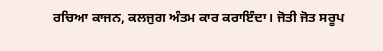ਰਚਿਆ ਕਾਜਨ, ਕਲਜੁਗ ਅੰਤਮ ਕਾਰ ਕਰਾਇੰਦਾ। ਜੋਤੀ ਜੋਤ ਸਰੂਪ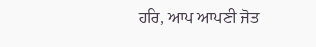ਹਰਿ, ਆਪ ਆਪਣੀ ਜੋਤ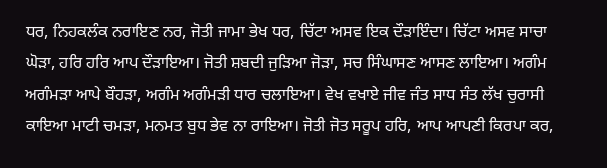ਧਰ, ਨਿਹਕਲੰਕ ਨਰਾਇਣ ਨਰ, ਜੋਤੀ ਜਾਮਾ ਭੇਖ ਧਰ, ਚਿੱਟਾ ਅਸਵ ਇਕ ਦੌੜਾਇੰਦਾ। ਚਿੱਟਾ ਅਸਵ ਸਾਚਾ ਘੋੜਾ, ਹਰਿ ਹਰਿ ਆਪ ਦੌੜਾਇਆ। ਜੋਤੀ ਸ਼ਬਦੀ ਜੁੜਿਆ ਜੋੜਾ, ਸਚ ਸਿੰਘਾਸਣ ਆਸਣ ਲਾਇਆ। ਅਗੰਮ ਅਗੰਮੜਾ ਆਪੇ ਬੌਹੜਾ, ਅਗੰਮ ਅਗੰਮੜੀ ਧਾਰ ਚਲਾਇਆ। ਵੇਖ ਵਖਾਏ ਜੀਵ ਜੰਤ ਸਾਧ ਸੰਤ ਲੱਖ ਚੁਰਾਸੀ ਕਾਇਆ ਮਾਟੀ ਚਮੜਾ, ਮਨਮਤ ਬੁਧ ਭੇਵ ਨਾ ਰਾਇਆ। ਜੋਤੀ ਜੋਤ ਸਰੂਪ ਹਰਿ, ਆਪ ਆਪਣੀ ਕਿਰਪਾ ਕਰ,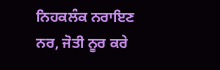ਨਿਹਕਲੰਕ ਨਰਾਇਣ ਨਰ, ਜੋਤੀ ਨੂਰ ਕਰੇ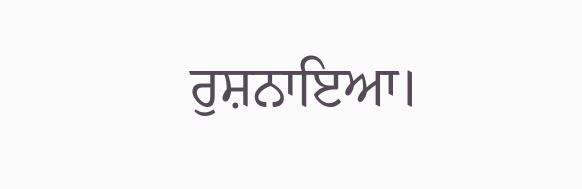ਰੁਸ਼ਨਾਇਆ।